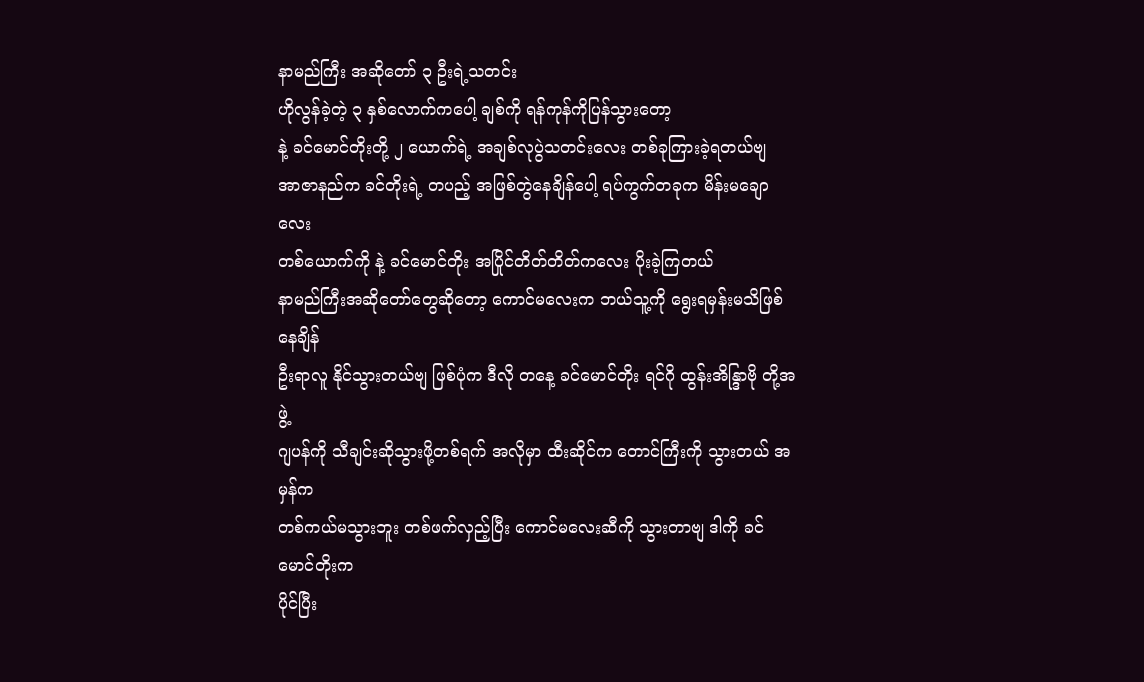နာမည်ကြီး အဆိုတော် ၃ ဦးရဲ့သတင်း
ဟိုလွန်ခဲ့တဲ့ ၃ နှစ်လောက်ကပေါ့ ချစ်ကို ရန်ကုန်ကိုပြန်သွားတော့
နဲ့ ခင်မောင်တိုးတို့ ၂ ယောက်ရဲ့ အချစ်လုပွဲသတင်းလေး တစ်ခုကြားခဲ့ရတယ်ဗျ
အာဇာနည်က ခင်တိုးရဲ့ တပည့် အဖြစ်တွဲနေချိန်ပေါ့ ရပ်ကွက်တခုက မိန်းမချောလေး
တစ်ယောက်ကို နဲ့ ခင်မောင်တိုး အပြိုင်တိတ်တိတ်ကလေး ပိုးခဲ့ကြတယ်
နာမည်ကြီးအဆိုတော်တွေဆိုတော့ ကောင်မလေးက ဘယ်သူ့ကို ရွေးရမှန်းမသိဖြစ်နေချိန်
ဦးရာလူ နိုင်သွားတယ်ဗျ ဖြစ်ပုံက ဒီလို တနေ့ ခင်မောင်တိုး ရင်ဂို ထွန်းအိန္ဒြာဗို တို့အဖွဲ့
ဂျပန်ကို သီချင်းဆိုသွားဖို့တစ်ရက် အလိုမှာ ထီးဆိုင်က တောင်ကြီးကို သွားတယ် အမှန်က
တစ်ကယ်မသွားဘူး တစ်ဖက်လှည့်ပြီး ကောင်မလေးဆီကို သွားတာဗျ ဒါကို ခင်မောင်တိုးက
ပိုင်ပြီး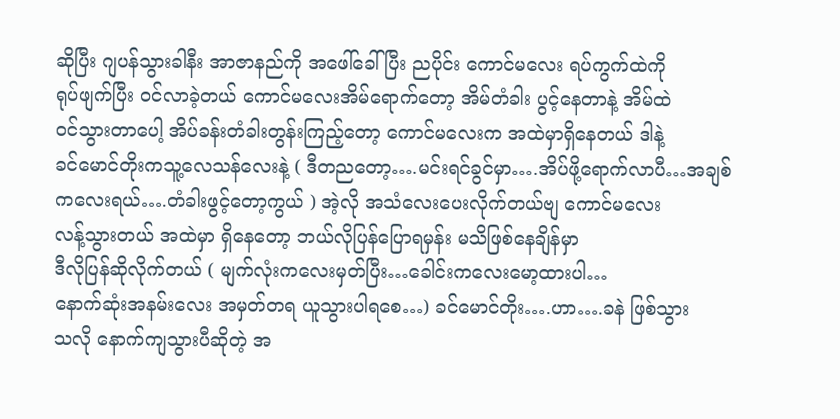ဆိုပြီး ဂျပန်သွားခါနီး အာဇာနည်ကို အဖေါ်ခေါ်ပြီး ညပိုင်း ကောင်မလေး ရပ်ကွက်ထဲကို
ရုပ်ဖျက်ပြီး ဝင်လာခဲ့တယ် ကောင်မလေးအိမ်ရောက်တော့ အိမ်တံခါး ပွင့်နေတာနဲ့ အိမ်ထဲ
ဝင်သွားတာပေါ့ အိပ်ခန်းတံခါးတွန်းကြည့်တော့ ကောင်မလေးက အထဲမှာရှိနေတယ် ဒါနဲ့
ခင်မောင်တိုးကသူ့လေသန်လေးနဲ့ ( ဒီတညတော့….မင်းရင်ခွင်မှာ….အိပ်ဖို့ရောက်လာပီ…အချစ်
ကလေးရယ်….တံခါးဖွင့်တော့ကွယ် ) အဲ့လို အသံလေးပေးလိုက်တယ်ဗျ ကောင်မလေး
လန့်သွားတယ် အထဲမှာ ရှိနေတော့ ဘယ်လိုပြန်ပြောရမှန်း မသိဖြစ်နေချိန်မှာ
ဒီလိုပြန်ဆိုလိုက်တယ် ( မျက်လုံးကလေးမှတ်ပြီး…ခေါင်းကလေးမော့ထားပါ…
နောက်ဆုံးအနမ်းလေး အမှတ်တရ ယူသွားပါရစေ…) ခင်မောင်တိုး….ဟာ….ခနဲ ဖြစ်သွား
သလို နောက်ကျသွားပီဆိုတဲ့ အ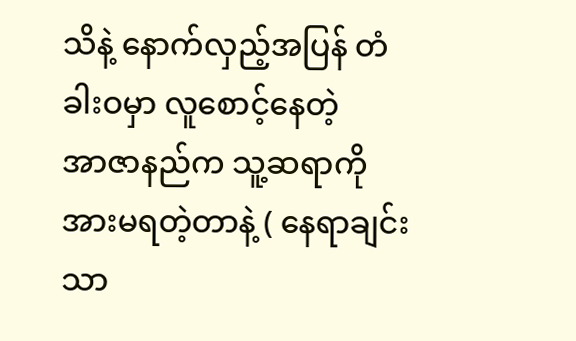သိနဲ့ နောက်လှည့်အပြန် တံခါးဝမှာ လူစောင့်နေတဲ့
အာဇာနည်က သူ့ဆရာကို အားမရတဲ့တာနဲ့ ( နေရာချင်းသာ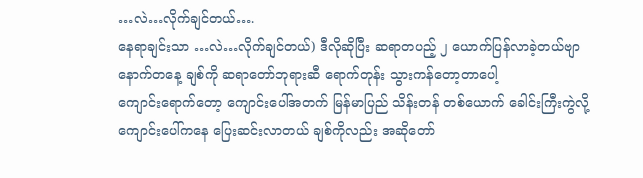…လဲ…လိုက်ချင်တယ်….
နေရာချင်းသာ …လဲ…လိုက်ချင်တယ်) ဒီလိုဆိုပြီး ဆရာတပည့် ၂ ယောက်ပြန်လာခဲ့တယ်ဗျာ
နောက်တနေ့ ချစ်ကို ဆရာတော်ဘုရားဆီ ရောက်တုန်း သွားကန်တော့တာပေါ့
ကျောင်းရောက်တော့ ကျောင်းပေါ်အတက် မြန်မာပြည် သိန်းတန် တစ်ယောက် ခေါင်းကြီးကွဲလို့
ကျောင်းပေါ်ကနေ ပြေးဆင်းလာတယ် ချစ်ကိုလည်း အဆိုတော်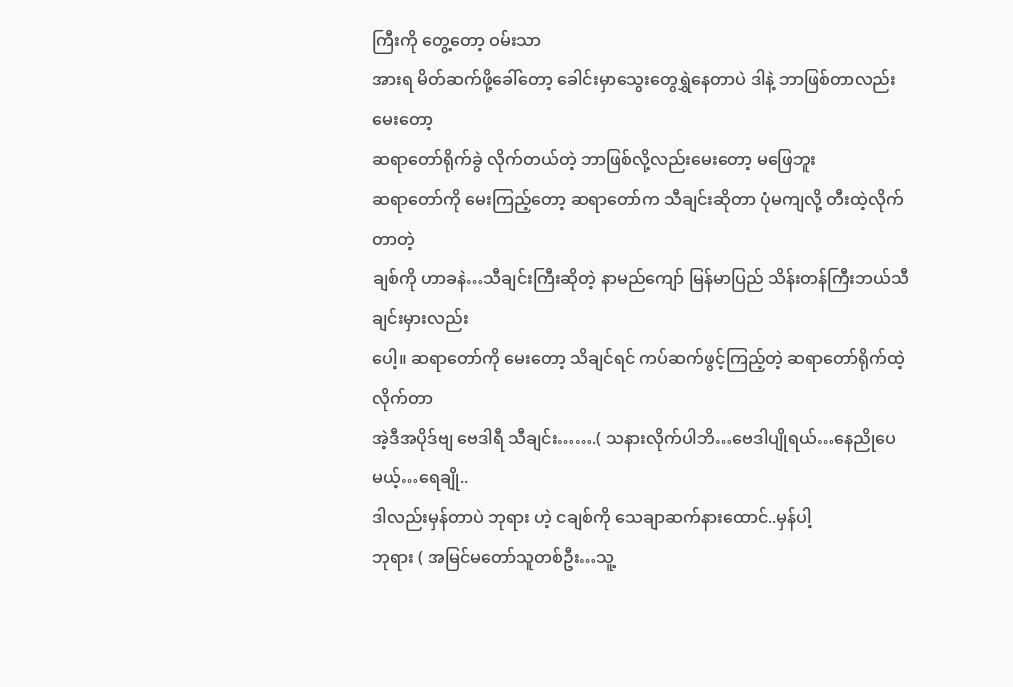ကြီးကို တွေ့တော့ ဝမ်းသာ
အားရ မိတ်ဆက်ဖို့ခေါ်တော့ ခေါင်းမှာသွေးတွေရွှဲနေတာပဲ ဒါနဲ့ ဘာဖြစ်တာလည်းမေးတော့
ဆရာတော်ရိုက်ခွဲ လိုက်တယ်တဲ့ ဘာဖြစ်လို့လည်းမေးတော့ မဖြေဘူး
ဆရာတော်ကို မေးကြည့်တော့ ဆရာတော်က သီချင်းဆိုတာ ပုံမကျလို့ တီးထဲ့လိုက်တာတဲ့
ချစ်ကို ဟာခနဲ…သီချင်းကြီးဆိုတဲ့ နာမည်ကျော် မြန်မာပြည် သိန်းတန်ကြီးဘယ်သီချင်းမှားလည်း
ပေါ့။ ဆရာတော်ကို မေးတော့ သိချင်ရင် ကပ်ဆက်ဖွင့်ကြည့်တဲ့ ဆရာတော်ရိုက်ထဲ့လိုက်တာ
အဲ့ဒီအပိုဒ်ဗျ ဗေဒါရီ သီချင်း…….( သနားလိုက်ပါဘိ…ဗေဒါပျိုရယ်…နေညိုပေမယ့်…ရေချို..
ဒါလည်းမှန်တာပဲ ဘုရား ဟဲ့ ငချစ်ကို သေချာဆက်နားထောင်..မှန်ပါ့
ဘုရား ( အမြင်မတော်သူတစ်ဦး…သူ့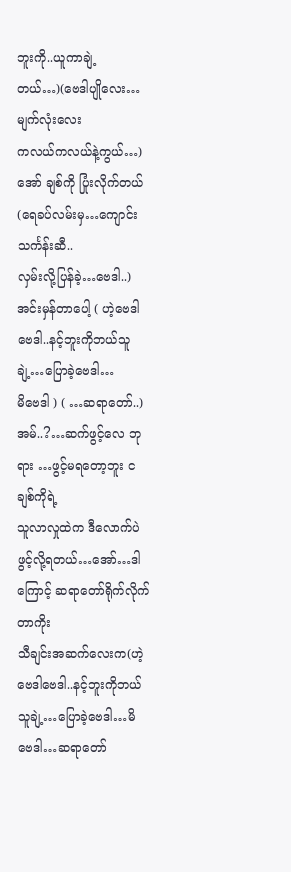ဘူးကို..ယူကာချဲ့တယ်…)(ဗေဒါပျိုလေး…မျက်လုံးလေး
ကလယ်ကလယ်နဲ့ကွယ်…) အော် ချစ်ကို ပြုံးလိုက်တယ် (ရေခပ်လမ်းမှ…ကျောင်းသင်္ကန်းဆီ..
လှမ်းလို့ပြန်ခဲ့…ဗေဒါ..) အင်းမှန်တာပေါ့ ( ဟဲ့ဗေဒါဗေဒါ..နင့်ဘူးကိုဘယ်သူချဲ့…ပြောခဲ့ဗေဒါ…
မိဗေဒါ ) ( …ဆရာတော်..) အမ်..?…ဆက်ဖွင့်လေ ဘုရား …ဖွင့်မရတော့ဘူး ငချစ်ကိုရဲ့
သူလာလှုထဲက ဒီလောက်ပဲ ဖွင့်လို့ရတယ်…အော်…ဒါကြောင့် ဆရာတော်ရိုက်လိုက်တာကိုး
သီချင်းအဆက်လေးက(ဟဲ့ဗေဒါဗေဒါ..နင့်ဘူးကိုဘယ်သူချဲ့…ပြောခဲ့ဗေဒါ…မိဗေဒါ…ဆရာတော်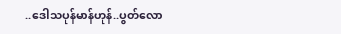..ဒေါသပုန်မာန်ဟုန်..ပွတ်လော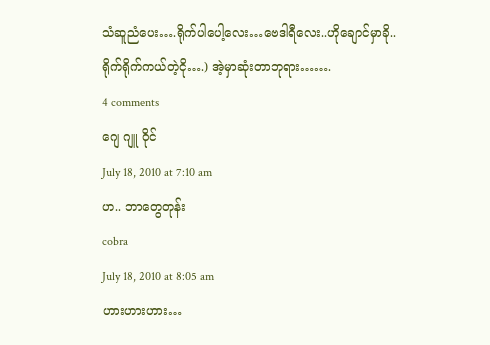သံဆူညံပေး….ရိုက်ပါပေါ့လေး…ဗေဒါရီလေး..ဟိုချောင်မှာခို..
ရိုက်ရိုက်ကယ်တဲ့ငို….) အဲ့မှာဆုံးတာဘုရား…….
4 comments
ဂျေ ဂျူ ဝိုင်
July 18, 2010 at 7:10 am
ဟ.. ဘာတွေတုန်း
cobra
July 18, 2010 at 8:05 am
ဟားဟားဟား…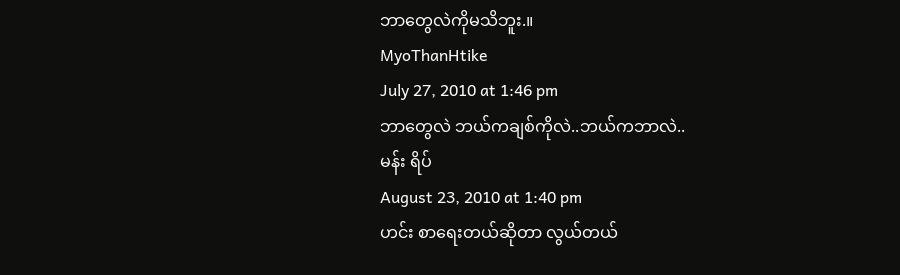ဘာတွေလဲကိုမသိဘူး.။
MyoThanHtike
July 27, 2010 at 1:46 pm
ဘာတွေလဲ ဘယ်ကချစ်ကိုလဲ..ဘယ်ကဘာလဲ..
မန်း ရိပ်
August 23, 2010 at 1:40 pm
ဟင်း စာရေးတယ်ဆိုတာ လွယ်တယ်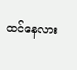ထင်နေလား